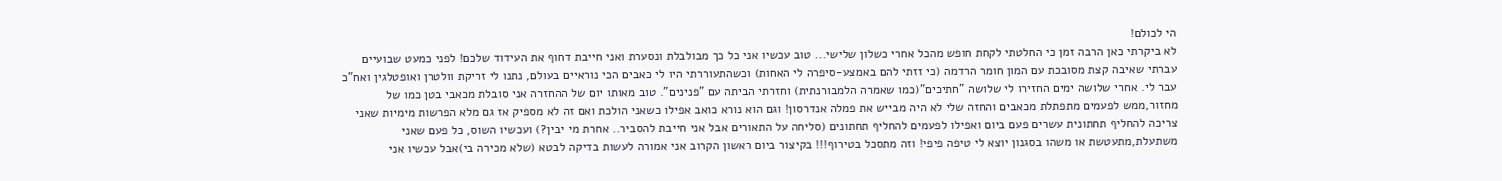הי לכולם!
לא ביקרתי כאן הרבה זמן כי החלטתי לקחת חופש מהכל אחרי כשלון שלישי... טוב עכשיו אני כל כך מבולבלת ונסערת ואני חייבת דחוף את העידוד שלכם! לפני כמעט שבועיים עברתי שאיבה קצת מסובכת עם המון חומר הרדמה (כי זזתי להם באמצע-סיפרה לי האחות) וכשהתעוררתי היו לי כאבים הכי נוראיים בעולם, נתנו לי זריקת וולטרן ואופטלגין ואח"כ עבר לי. אחרי שלושה ימים החזירו לי שלושה "חתיכים"(כמו שאמרה הלמבורנתית) וחזרתי הביתה עם "פנינים". טוב מאותו יום של ההחזרה אני סובלת מכאבי בטן כמו של מחזור,ממש לפעמים מתפתלת מכאבים והחזה שלי לא היה מבייש את פמלה אנדרסון! וגם הוא נורא כואב אפילו כשאני הולכת ואם זה לא מספיק אז גם מלא הפרשות מימיות שאני צריכה להחליף תחתונית עשרים פעם ביום ואפילו לפעמים להחליף תחתונים (סליחה על התאורים אבל אני חייבת להסביר.. אחרת מי יבין?) ועכשיו השוס, כל פעם שאני משתעלת,מתעטשת או משהו בסגנון יוצא לי טיפה פיפי! וזה מתסכל בטירוף!!! בקיצור ביום ראשון הקרוב אני אמורה לעשות בדיקה לבטא (שלא מכירה בי)אבל עכשיו אני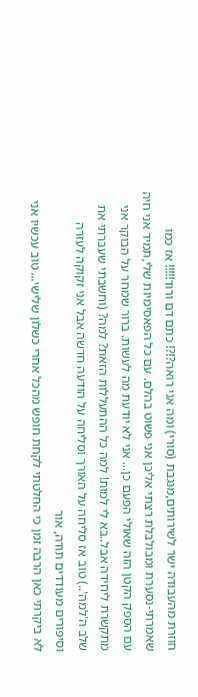חוזרת מהעבודה ישר לשירותים,מנגבת (סורי) ומה אני רואה?!?! כתם דם ורוד!!!!! אז כמו שאמרתי-נסערת ומבולבלת רצתי אליכן אני פשוט בהלם. עם כל הפאסימיות שלי,תמיד אני חיה עם הספק הקטן הזה שאולי הפעם כן... אני לא יודעת מה לעשות. ברור שמחר על הבוקר אני מתקשרת ליחידה אבל..בא לי למות! למה כל ההתעללות הזאת? למה? (וחשבתי שעברתי את שלב ה'למה'..) טוב אז סליחה על האורך וסליחה על הודעה חדשה אבל אני זקוקה לעזרה וסיפורים מעודדים תודה, אור
לא ביקרתי כאן הרבה זמן כי החלטתי לקחת חופש מהכל אחרי כשלון שלישי... טוב עכשיו אני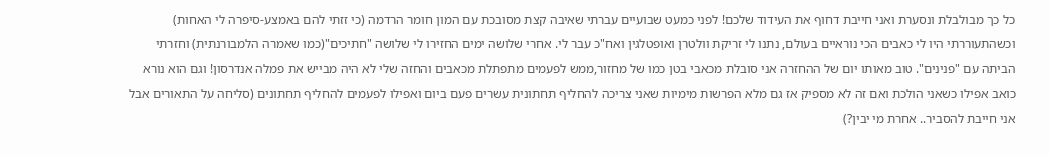כל כך מבולבלת ונסערת ואני חייבת דחוף את העידוד שלכם! לפני כמעט שבועיים עברתי שאיבה קצת מסובכת עם המון חומר הרדמה (כי זזתי להם באמצע-סיפרה לי האחות) וכשהתעוררתי היו לי כאבים הכי נוראיים בעולם, נתנו לי זריקת וולטרן ואופטלגין ואח"כ עבר לי. אחרי שלושה ימים החזירו לי שלושה "חתיכים"(כמו שאמרה הלמבורנתית) וחזרתי הביתה עם "פנינים". טוב מאותו יום של ההחזרה אני סובלת מכאבי בטן כמו של מחזור,ממש לפעמים מתפתלת מכאבים והחזה שלי לא היה מבייש את פמלה אנדרסון! וגם הוא נורא כואב אפילו כשאני הולכת ואם זה לא מספיק אז גם מלא הפרשות מימיות שאני צריכה להחליף תחתונית עשרים פעם ביום ואפילו לפעמים להחליף תחתונים (סליחה על התאורים אבל אני חייבת להסביר.. אחרת מי יבין?)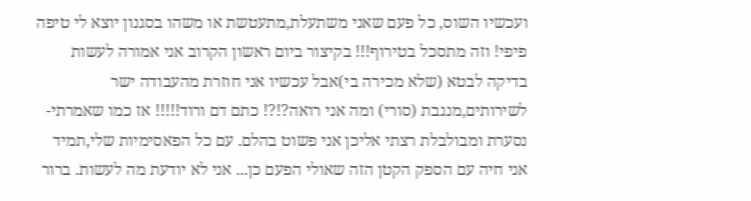ועכשיו השוס, כל פעם שאני משתעלת,מתעטשת או משהו בסגנון יוצא לי טיפה פיפי! וזה מתסכל בטירוף!!! בקיצור ביום ראשון הקרוב אני אמורה לעשות בדיקה לבטא (שלא מכירה בי)אבל עכשיו אני חוזרת מהעבודה ישר לשירותים,מנגבת (סורי) ומה אני רואה?!?! כתם דם ורוד!!!!! אז כמו שאמרתי-נסערת ומבולבלת רצתי אליכן אני פשוט בהלם. עם כל הפאסימיות שלי,תמיד אני חיה עם הספק הקטן הזה שאולי הפעם כן... אני לא יודעת מה לעשות. ברור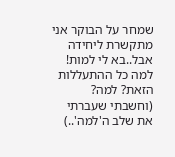שמחר על הבוקר אני מתקשרת ליחידה אבל..בא לי למות! למה כל ההתעללות הזאת? למה? (וחשבתי שעברתי את שלב ה'למה'..)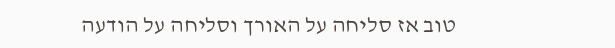טוב אז סליחה על האורך וסליחה על הודעה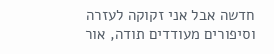חדשה אבל אני זקוקה לעזרה וסיפורים מעודדים תודה, אור